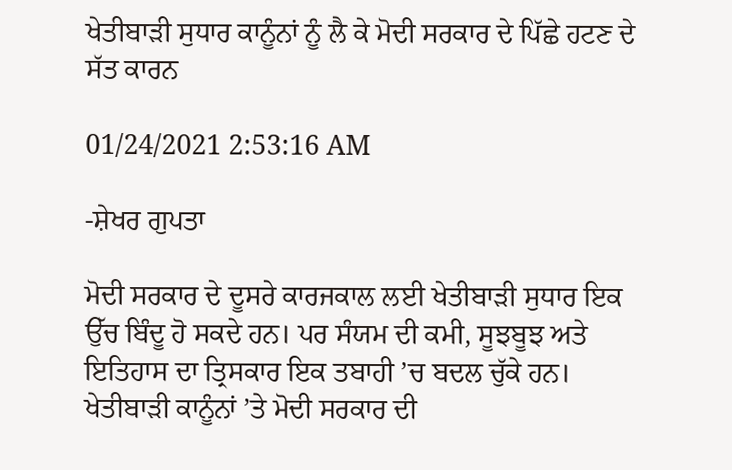ਖੇਤੀਬਾੜੀ ਸੁਧਾਰ ਕਾਨੂੰਨਾਂ ਨੂੰ ਲੈ ਕੇ ਮੋਦੀ ਸਰਕਾਰ ਦੇ ਪਿੱਛੇ ਹਟਣ ਦੇ ਸੱਤ ਕਾਰਨ

01/24/2021 2:53:16 AM

-ਸ਼ੇਖਰ ਗੁਪਤਾ

ਮੋਦੀ ਸਰਕਾਰ ਦੇ ਦੂਸਰੇ ਕਾਰਜਕਾਲ ਲਈ ਖੇਤੀਬਾੜੀ ਸੁਧਾਰ ਇਕ ਉੱਚ ਬਿੰਦੂ ਹੋ ਸਕਦੇ ਹਨ। ਪਰ ਸੰਯਮ ਦੀ ਕਮੀ, ਸੂਝਬੂਝ ਅਤੇ ਇਤਿਹਾਸ ਦਾ ਤ੍ਰਿਸਕਾਰ ਇਕ ਤਬਾਹੀ ’ਚ ਬਦਲ ਚੁੱਕੇ ਹਨ। ਖੇਤੀਬਾੜੀ ਕਾਨੂੰਨਾਂ ’ਤੇ ਮੋਦੀ ਸਰਕਾਰ ਦੀ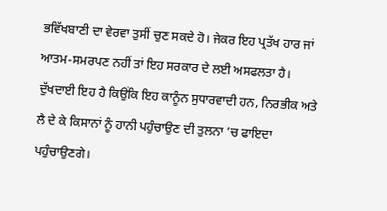ਭਵਿੱਖਬਾਣੀ ਦਾ ਵੇਰਵਾ ਤੁਸੀਂ ਚੁਣ ਸਕਦੇ ਹੋ। ਜੇਕਰ ਇਹ ਪ੍ਰਤੱਖ ਹਾਰ ਜਾਂ ਆਤਮ-ਸਮਰਪਣ ਨਹੀਂ ਤਾਂ ਇਹ ਸਰਕਾਰ ਦੇ ਲਈ ਅਸਫਲਤਾ ਹੈ। ਦੁੱਖਦਾਈ ਇਹ ਹੈ ਕਿਉਂਕਿ ਇਹ ਕਾਨੂੰਨ ਸੁਧਾਰਵਾਦੀ ਹਨ, ਨਿਰਭੀਕ ਅਤੇ ਲੈ ਦੇ ਕੇ ਕਿਸਾਨਾਂ ਨੂੰ ਹਾਨੀ ਪਹੁੰਚਾਉਣ ਦੀ ਤੁਲਨਾ ’ਚ ਫਾਇਦਾ ਪਹੁੰਚਾਉਣਗੇ।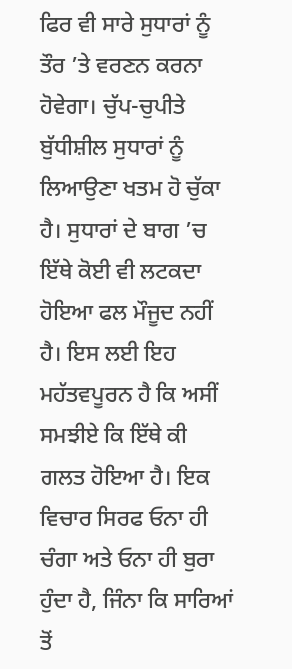ਫਿਰ ਵੀ ਸਾਰੇ ਸੁਧਾਰਾਂ ਨੂੰ ਤੌਰ ’ਤੇ ਵਰਣਨ ਕਰਨਾ ਹੋਵੇਗਾ। ਚੁੱਪ-ਚੁਪੀਤੇ ਬੁੱਧੀਸ਼ੀਲ ਸੁਧਾਰਾਂ ਨੂੰ ਲਿਆਉਣਾ ਖਤਮ ਹੋ ਚੁੱਕਾ ਹੈ। ਸੁਧਾਰਾਂ ਦੇ ਬਾਗ ’ਚ ਇੱਥੇ ਕੋਈ ਵੀ ਲਟਕਦਾ ਹੋਇਆ ਫਲ ਮੌਜੂਦ ਨਹੀਂ ਹੈ। ਇਸ ਲਈ ਇਹ ਮਹੱਤਵਪੂਰਨ ਹੈ ਕਿ ਅਸੀਂ ਸਮਝੀਏ ਕਿ ਇੱਥੇ ਕੀ ਗਲਤ ਹੋਇਆ ਹੈ। ਇਕ ਵਿਚਾਰ ਸਿਰਫ ਓਨਾ ਹੀ ਚੰਗਾ ਅਤੇ ਓਨਾ ਹੀ ਬੁਰਾ ਹੁੰਦਾ ਹੈ, ਜਿੰਨਾ ਕਿ ਸਾਰਿਆਂ ਤੋਂ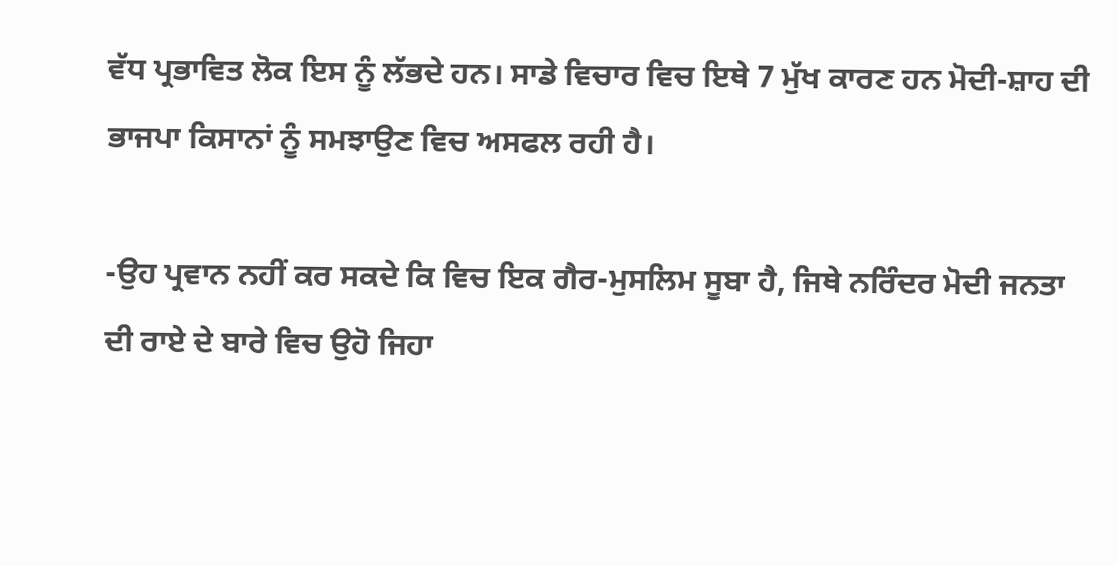ਵੱਧ ਪ੍ਰਭਾਵਿਤ ਲੋਕ ਇਸ ਨੂੰ ਲੱਭਦੇ ਹਨ। ਸਾਡੇ ਵਿਚਾਰ ਵਿਚ ਇਥੇ 7 ਮੁੱਖ ਕਾਰਣ ਹਨ ਮੋਦੀ-ਸ਼ਾਹ ਦੀ ਭਾਜਪਾ ਕਿਸਾਨਾਂ ਨੂੰ ਸਮਝਾਉਣ ਵਿਚ ਅਸਫਲ ਰਹੀ ਹੈ।

-ਉਹ ਪ੍ਰਵਾਨ ਨਹੀਂ ਕਰ ਸਕਦੇ ਕਿ ਵਿਚ ਇਕ ਗੈਰ-ਮੁਸਲਿਮ ਸੂਬਾ ਹੈ, ਜਿਥੇ ਨਰਿੰਦਰ ਮੋਦੀ ਜਨਤਾ ਦੀ ਰਾਏ ਦੇ ਬਾਰੇ ਵਿਚ ਉਹੋ ਜਿਹਾ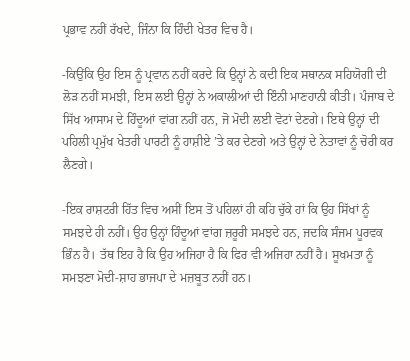ਪ੍ਰਭਾਵ ਨਹੀਂ ਰੱਖਦੇ, ਜਿੰਨਾ ਕਿ ਹਿੰਦੀ ਖੇਤਰ ਵਿਚ ਹੈ।

-ਕਿਉਂਕਿ ਉਹ ਇਸ ਨੂੰ ਪ੍ਰਵਾਨ ਨਹੀਂ ਕਰਦੇ ਕਿ ਉਨ੍ਹਾਂ ਨੇ ਕਦੀ ਇਕ ਸਥਾਨਕ ਸਹਿਯੋਗੀ ਦੀ ਲੋੜ ਨਹੀਂ ਸਮਝੀ, ਇਸ ਲਈ ਉਨ੍ਹਾਂ ਨੇ ਅਕਾਲੀਆਂ ਦੀ ਇੰਨੀ ਮਾਣਹਾਨੀ ਕੀਤੀ। ਪੰਜਾਬ ਦੇ ਸਿੱਖ ਆਸਾਮ ਦੇ ਹਿੰਦੂਆਂ ਵਾਂਗ ਨਹੀਂ ਹਨ, ਜੋ ਮੋਦੀ ਲਈ ਵੋਟਾਂ ਦੇਣਗੇ। ਇਥੇ ਉਨ੍ਹਾਂ ਦੀ ਪਹਿਲੀ ਪ੍ਰਮੁੱਖ ਖੇਤਰੀ ਪਾਰਟੀ ਨੂੰ ਹਾਸ਼ੀਏ ’ਤੇ ਕਰ ਦੇਣਗੇ ਅਤੇ ਉਨ੍ਹਾਂ ਦੇ ਨੇਤਾਵਾਂ ਨੂੰ ਚੋਰੀ ਕਰ ਲੈਣਗੇ।

-ਇਕ ਰਾਸ਼ਟਰੀ ਹਿੱਤ ਵਿਚ ਅਸੀਂ ਇਸ ਤੋਂ ਪਹਿਲਾਂ ਹੀ ਕਹਿ ਚੁੱਕੇ ਹਾਂ ਕਿ ਉਹ ਸਿੱਖਾਂ ਨੂੰ ਸਮਝਦੇ ਹੀ ਨਹੀਂ। ਉਹ ਉਨ੍ਹਾਂ ਹਿੰਦੂਆਂ ਵਾਂਗ ਜ਼ਰੂਰੀ ਸਮਝਦੇ ਹਨ, ਜਦਕਿ ਸੰਜਮ ਪੂਰਵਕ ਭਿੰਨ ਹੈ। ਤੱਥ ਇਹ ਹੈ ਕਿ ਉਹ ਅਜਿਹਾ ਹੈ ਕਿ ਫਿਰ ਵੀ ਅਜਿਹਾ ਨਹੀਂ ਹੈ। ਸੂਖਮਤਾ ਨੂੰ ਸਮਝਣਾ ਮੋਦੀ-ਸ਼ਾਹ ਭਾਜਪਾ ਦੇ ਮਜ਼ਬੂਤ ਨਹੀਂ ਹਨ।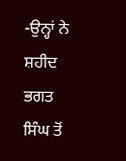-ਉਨ੍ਹਾਂ ਨੇ ਸ਼ਹੀਦ ਭਗਤ ਸਿੰਘ ਤੋਂ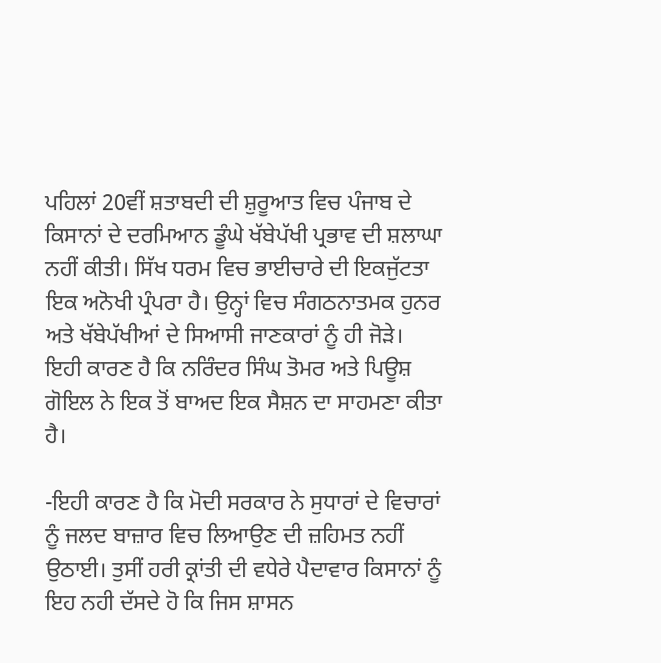ਪਹਿਲਾਂ 20ਵੀਂ ਸ਼ਤਾਬਦੀ ਦੀ ਸ਼ੁਰੂਆਤ ਵਿਚ ਪੰਜਾਬ ਦੇ ਕਿਸਾਨਾਂ ਦੇ ਦਰਮਿਆਨ ਡੂੰਘੇ ਖੱਬੇਪੱਖੀ ਪ੍ਰਭਾਵ ਦੀ ਸ਼ਲਾਘਾ ਨਹੀਂ ਕੀਤੀ। ਸਿੱਖ ਧਰਮ ਵਿਚ ਭਾਈਚਾਰੇ ਦੀ ਇਕਜੁੱਟਤਾ ਇਕ ਅਨੋਖੀ ਪ੍ਰੰਪਰਾ ਹੈ। ਉਨ੍ਹਾਂ ਵਿਚ ਸੰਗਠਨਾਤਮਕ ਹੁਨਰ ਅਤੇ ਖੱਬੇਪੱਖੀਆਂ ਦੇ ਸਿਆਸੀ ਜਾਣਕਾਰਾਂ ਨੂੰ ਹੀ ਜੋੜੇ। ਇਹੀ ਕਾਰਣ ਹੈ ਕਿ ਨਰਿੰਦਰ ਸਿੰਘ ਤੋਮਰ ਅਤੇ ਪਿਊਸ਼ ਗੋਇਲ ਨੇ ਇਕ ਤੋਂ ਬਾਅਦ ਇਕ ਸੈਸ਼ਨ ਦਾ ਸਾਹਮਣਾ ਕੀਤਾ ਹੈ।

-ਇਹੀ ਕਾਰਣ ਹੈ ਕਿ ਮੋਦੀ ਸਰਕਾਰ ਨੇ ਸੁਧਾਰਾਂ ਦੇ ਵਿਚਾਰਾਂ ਨੂੰ ਜਲਦ ਬਾਜ਼ਾਰ ਵਿਚ ਲਿਆਉਣ ਦੀ ਜ਼ਹਿਮਤ ਨਹੀਂ ਉਠਾਈ। ਤੁਸੀਂ ਹਰੀ ਕ੍ਰਾਂਤੀ ਦੀ ਵਧੇਰੇ ਪੈਦਾਵਾਰ ਕਿਸਾਨਾਂ ਨੂੰ ਇਹ ਨਹੀ ਦੱਸਦੇ ਹੋ ਕਿ ਜਿਸ ਸ਼ਾਸਨ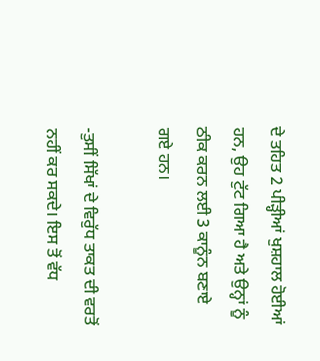ਦੇ ਤਹਿਤ 2 ਪੀੜ੍ਹੀਆਂ ਖੁਸ਼ਹਾਲ ਹੋਈਆਂ ਹਨ, ਉਹ ਟੁੱਟ ਗਿਆ ਹੈ ਅਤੇ ਉਨ੍ਹਾਂ ਨੂੰ ਠੀਕ ਕਰਨ ਲਈ 3 ਕਾਨੂੰਨ ਬਣਾਏ ਗਏ ਹਨ।

-ਤੁਸੀਂ ਸਿੱਖਾਂ ਦੇ ਵਿਰੁੱਧ ਤਾਕਤ ਦੀ ਵਰਤੋਂ ਨਹੀਂ ਕਰ ਸਕਦੇ। ਇਸ ਤੋਂ ਵੱਧ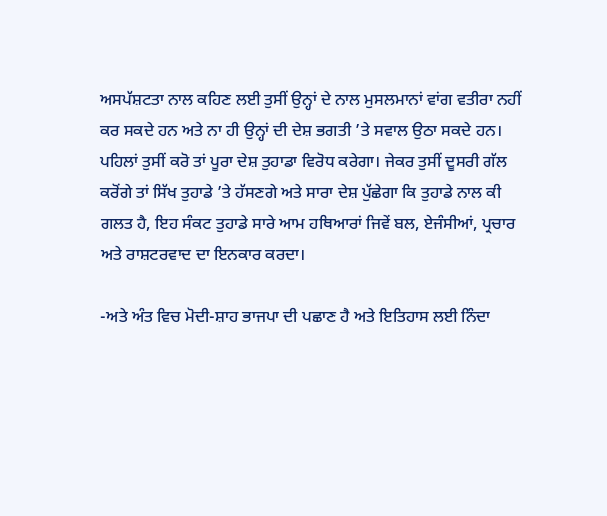ਅਸਪੱਸ਼ਟਤਾ ਨਾਲ ਕਹਿਣ ਲਈ ਤੁਸੀਂ ਉਨ੍ਹਾਂ ਦੇ ਨਾਲ ਮੁਸਲਮਾਨਾਂ ਵਾਂਗ ਵਤੀਰਾ ਨਹੀਂ ਕਰ ਸਕਦੇ ਹਨ ਅਤੇ ਨਾ ਹੀ ਉਨ੍ਹਾਂ ਦੀ ਦੇਸ਼ ਭਗਤੀ ’ਤੇ ਸਵਾਲ ਉਠਾ ਸਕਦੇ ਹਨ। ਪਹਿਲਾਂ ਤੁਸੀਂ ਕਰੋ ਤਾਂ ਪੂਰਾ ਦੇਸ਼ ਤੁਹਾਡਾ ਵਿਰੋਧ ਕਰੇਗਾ। ਜੇਕਰ ਤੁਸੀਂ ਦੂਸਰੀ ਗੱਲ ਕਰੋਂਗੇ ਤਾਂ ਸਿੱਖ ਤੁਹਾਡੇ ’ਤੇ ਹੱਸਣਗੇ ਅਤੇ ਸਾਰਾ ਦੇਸ਼ ਪੁੱਛੇਗਾ ਕਿ ਤੁਹਾਡੇ ਨਾਲ ਕੀ ਗਲਤ ਹੈ, ਇਹ ਸੰਕਟ ਤੁਹਾਡੇ ਸਾਰੇ ਆਮ ਹਥਿਆਰਾਂ ਜਿਵੇਂ ਬਲ, ਏਜੰਸੀਆਂ, ਪ੍ਰਚਾਰ ਅਤੇ ਰਾਸ਼ਟਰਵਾਦ ਦਾ ਇਨਕਾਰ ਕਰਦਾ।

-ਅਤੇ ਅੰਤ ਵਿਚ ਮੋਦੀ-ਸ਼ਾਹ ਭਾਜਪਾ ਦੀ ਪਛਾਣ ਹੈ ਅਤੇ ਇਤਿਹਾਸ ਲਈ ਨਿੰਦਾ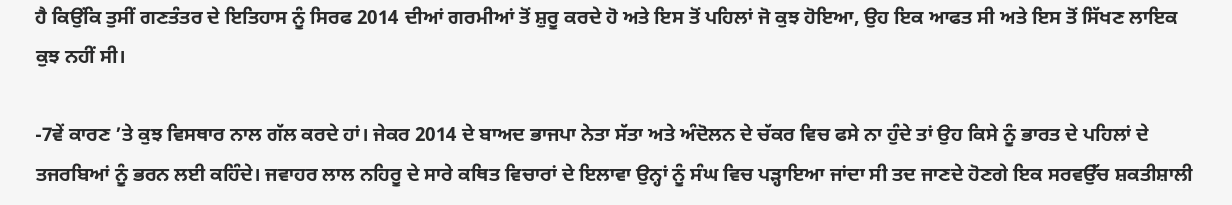ਹੈ ਕਿਉਂਕਿ ਤੁਸੀਂ ਗਣਤੰਤਰ ਦੇ ਇਤਿਹਾਸ ਨੂੰ ਸਿਰਫ 2014 ਦੀਆਂ ਗਰਮੀਆਂ ਤੋਂ ਸ਼ੁਰੂ ਕਰਦੇ ਹੋ ਅਤੇ ਇਸ ਤੋਂ ਪਹਿਲਾਂ ਜੋ ਕੁਝ ਹੋਇਆ, ਉਹ ਇਕ ਆਫਤ ਸੀ ਅਤੇ ਇਸ ਤੋਂ ਸਿੱਖਣ ਲਾਇਕ ਕੁਝ ਨਹੀਂ ਸੀ।

-7ਵੇਂ ਕਾਰਣ ’ਤੇ ਕੁਝ ਵਿਸਥਾਰ ਨਾਲ ਗੱਲ ਕਰਦੇ ਹਾਂ। ਜੇਕਰ 2014 ਦੇ ਬਾਅਦ ਭਾਜਪਾ ਨੇਤਾ ਸੱਤਾ ਅਤੇ ਅੰਦੋਲਨ ਦੇ ਚੱਕਰ ਵਿਚ ਫਸੇ ਨਾ ਹੁੰਦੇ ਤਾਂ ਉਹ ਕਿਸੇ ਨੂੰ ਭਾਰਤ ਦੇ ਪਹਿਲਾਂ ਦੇ ਤਜਰਬਿਆਂ ਨੂੰ ਭਰਨ ਲਈ ਕਹਿੰਦੇ। ਜਵਾਹਰ ਲਾਲ ਨਹਿਰੂ ਦੇ ਸਾਰੇ ਕਥਿਤ ਵਿਚਾਰਾਂ ਦੇ ਇਲਾਵਾ ਉਨ੍ਹਾਂ ਨੂੰ ਸੰਘ ਵਿਚ ਪੜ੍ਹਾਇਆ ਜਾਂਦਾ ਸੀ ਤਦ ਜਾਣਦੇ ਹੋਣਗੇ ਇਕ ਸਰਵਉੱਚ ਸ਼ਕਤੀਸ਼ਾਲੀ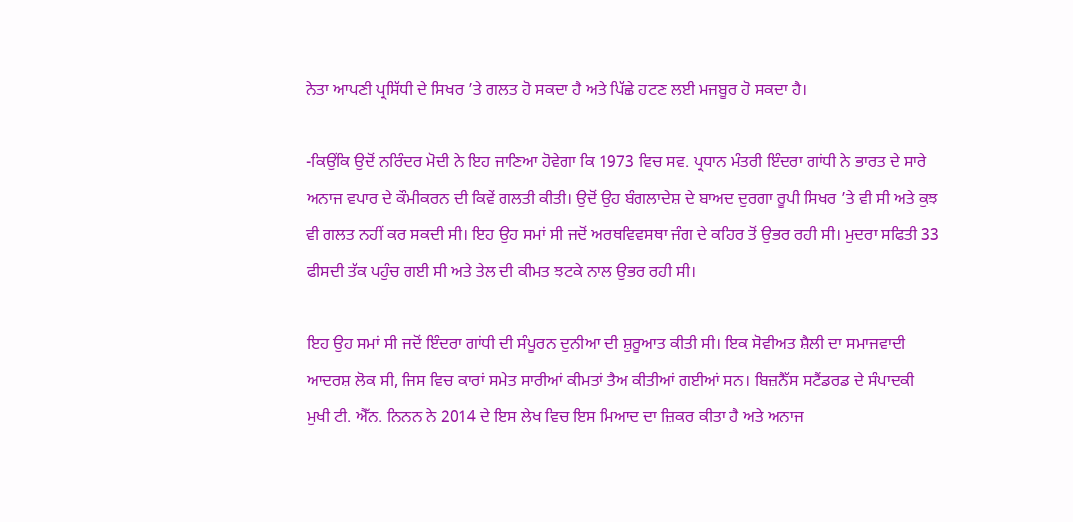ਨੇਤਾ ਆਪਣੀ ਪ੍ਰਸਿੱਧੀ ਦੇ ਸਿਖਰ ’ਤੇ ਗਲਤ ਹੋ ਸਕਦਾ ਹੈ ਅਤੇ ਪਿੱਛੇ ਹਟਣ ਲਈ ਮਜਬੂਰ ਹੋ ਸਕਦਾ ਹੈ।

-ਕਿਉਂਕਿ ਉਦੋਂ ਨਰਿੰਦਰ ਮੋਦੀ ਨੇ ਇਹ ਜਾਣਿਆ ਹੋਵੇਗਾ ਕਿ 1973 ਵਿਚ ਸਵ. ਪ੍ਰਧਾਨ ਮੰਤਰੀ ਇੰਦਰਾ ਗਾਂਧੀ ਨੇ ਭਾਰਤ ਦੇ ਸਾਰੇ ਅਨਾਜ ਵਪਾਰ ਦੇ ਕੌਮੀਕਰਨ ਦੀ ਕਿਵੇਂ ਗਲਤੀ ਕੀਤੀ। ਉਦੋਂ ਉਹ ਬੰਗਲਾਦੇਸ਼ ਦੇ ਬਾਅਦ ਦੁਰਗਾ ਰੂਪੀ ਸਿਖਰ ’ਤੇ ਵੀ ਸੀ ਅਤੇ ਕੁਝ ਵੀ ਗਲਤ ਨਹੀਂ ਕਰ ਸਕਦੀ ਸੀ। ਇਹ ਉਹ ਸਮਾਂ ਸੀ ਜਦੋਂ ਅਰਥਵਿਵਸਥਾ ਜੰਗ ਦੇ ਕਹਿਰ ਤੋਂ ਉਭਰ ਰਹੀ ਸੀ। ਮੁਦਰਾ ਸਫਿਤੀ 33 ਫੀਸਦੀ ਤੱਕ ਪਹੁੰਚ ਗਈ ਸੀ ਅਤੇ ਤੇਲ ਦੀ ਕੀਮਤ ਝਟਕੇ ਨਾਲ ਉਭਰ ਰਹੀ ਸੀ।

ਇਹ ਉਹ ਸਮਾਂ ਸੀ ਜਦੋਂ ਇੰਦਰਾ ਗਾਂਧੀ ਦੀ ਸੰਪੂਰਨ ਦੁਨੀਆ ਦੀ ਸ਼ੁਰੂਆਤ ਕੀਤੀ ਸੀ। ਇਕ ਸੋਵੀਅਤ ਸ਼ੈਲੀ ਦਾ ਸਮਾਜਵਾਦੀ ਆਦਰਸ਼ ਲੋਕ ਸੀ, ਜਿਸ ਵਿਚ ਕਾਰਾਂ ਸਮੇਤ ਸਾਰੀਆਂ ਕੀਮਤਾਂ ਤੈਅ ਕੀਤੀਆਂ ਗਈਆਂ ਸਨ। ਬਿਜ਼ਨੈੱਸ ਸਟੈਂਡਰਡ ਦੇ ਸੰਪਾਦਕੀ ਮੁਖੀ ਟੀ. ਐੱਨ. ਨਿਨਨ ਨੇ 2014 ਦੇ ਇਸ ਲੇਖ ਵਿਚ ਇਸ ਮਿਆਦ ਦਾ ਜ਼ਿਕਰ ਕੀਤਾ ਹੈ ਅਤੇ ਅਨਾਜ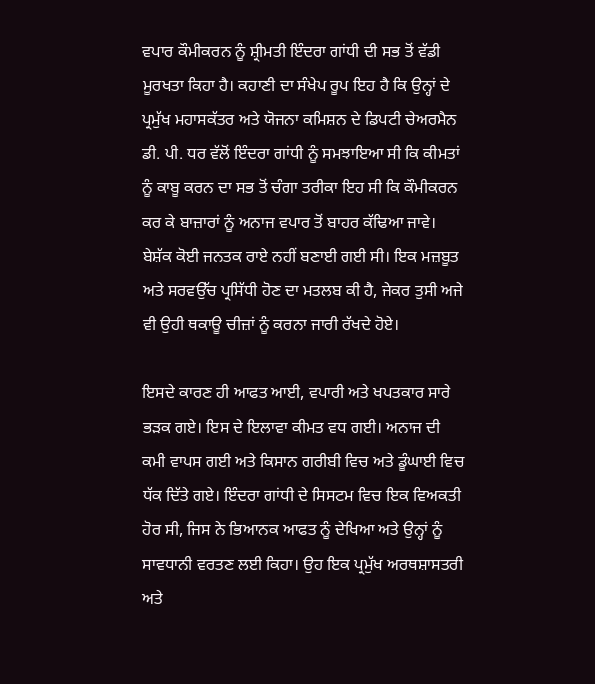ਵਪਾਰ ਕੌਮੀਕਰਨ ਨੂੰ ਸ਼੍ਰੀਮਤੀ ਇੰਦਰਾ ਗਾਂਧੀ ਦੀ ਸਭ ਤੋਂ ਵੱਡੀ ਮੂਰਖਤਾ ਕਿਹਾ ਹੈ। ਕਹਾਣੀ ਦਾ ਸੰਖੇਪ ਰੂਪ ਇਹ ਹੈ ਕਿ ਉਨ੍ਹਾਂ ਦੇ ਪ੍ਰਮੁੱਖ ਮਹਾਸਕੱਤਰ ਅਤੇ ਯੋਜਨਾ ਕਮਿਸ਼ਨ ਦੇ ਡਿਪਟੀ ਚੇਅਰਮੈਨ ਡੀ. ਪੀ. ਧਰ ਵੱਲੋਂ ਇੰਦਰਾ ਗਾਂਧੀ ਨੂੰ ਸਮਝਾਇਆ ਸੀ ਕਿ ਕੀਮਤਾਂ ਨੂੰ ਕਾਬੂ ਕਰਨ ਦਾ ਸਭ ਤੋਂ ਚੰਗਾ ਤਰੀਕਾ ਇਹ ਸੀ ਕਿ ਕੌਮੀਕਰਨ ਕਰ ਕੇ ਬਾਜ਼ਾਰਾਂ ਨੂੰ ਅਨਾਜ ਵਪਾਰ ਤੋਂ ਬਾਹਰ ਕੱਢਿਆ ਜਾਵੇ। ਬੇਸ਼ੱਕ ਕੋਈ ਜਨਤਕ ਰਾਏ ਨਹੀਂ ਬਣਾਈ ਗਈ ਸੀ। ਇਕ ਮਜ਼ਬੂਤ ਅਤੇ ਸਰਵਉੱਚ ਪ੍ਰਸਿੱਧੀ ਹੋਣ ਦਾ ਮਤਲਬ ਕੀ ਹੈ, ਜੇਕਰ ਤੁਸੀ ਅਜੇ ਵੀ ਉਹੀ ਥਕਾਊ ਚੀਜ਼ਾਂ ਨੂੰ ਕਰਨਾ ਜਾਰੀ ਰੱਖਦੇ ਹੋਏ।

ਇਸਦੇ ਕਾਰਣ ਹੀ ਆਫਤ ਆਈ, ਵਪਾਰੀ ਅਤੇ ਖਪਤਕਾਰ ਸਾਰੇ ਭੜਕ ਗਏ। ਇਸ ਦੇ ਇਲਾਵਾ ਕੀਮਤ ਵਧ ਗਈ। ਅਨਾਜ ਦੀ ਕਮੀ ਵਾਪਸ ਗਈ ਅਤੇ ਕਿਸਾਨ ਗਰੀਬੀ ਵਿਚ ਅਤੇ ਡੂੰਘਾਈ ਵਿਚ ਧੱਕ ਦਿੱਤੇ ਗਏ। ਇੰਦਰਾ ਗਾਂਧੀ ਦੇ ਸਿਸਟਮ ਵਿਚ ਇਕ ਵਿਅਕਤੀ ਹੋਰ ਸੀ, ਜਿਸ ਨੇ ਭਿਆਨਕ ਆਫਤ ਨੂੰ ਦੇਖਿਆ ਅਤੇ ਉਨ੍ਹਾਂ ਨੂੰ ਸਾਵਧਾਨੀ ਵਰਤਣ ਲਈ ਕਿਹਾ। ਉਹ ਇਕ ਪ੍ਰਮੁੱਖ ਅਰਥਸ਼ਾਸਤਰੀ ਅਤੇ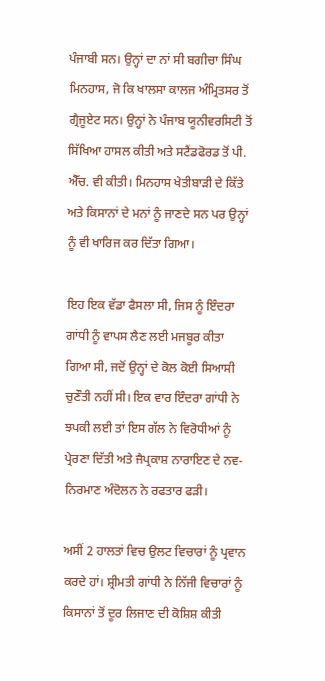ਪੰਜਾਬੀ ਸਨ। ਉਨ੍ਹਾਂ ਦਾ ਨਾਂ ਸੀ ਬਗੀਚਾ ਸਿੰਘ ਮਿਨਹਾਸ, ਜੋ ਕਿ ਖਾਲਸਾ ਕਾਲਜ ਅੰਮ੍ਰਿਤਸਰ ਤੋਂ ਗ੍ਰੈਜੂਏਟ ਸਨ। ਉਨ੍ਹਾਂ ਨੇ ਪੰਜਾਬ ਯੂਨੀਵਰਸਿਟੀ ਤੋਂ ਸਿੱਖਿਆ ਹਾਸਲ ਕੀਤੀ ਅਤੇ ਸਟੈਂਡਫੋਰਡ ਤੋਂ ਪੀ. ਐੱਚ. ਵੀ ਕੀਤੀ। ਮਿਨਹਾਸ ਖੇਤੀਬਾੜੀ ਦੇ ਕਿੱਤੇ ਅਤੇ ਕਿਸਾਨਾਂ ਦੇ ਮਨਾਂ ਨੂੰ ਜਾਣਦੇ ਸਨ ਪਰ ਉਨ੍ਹਾਂ ਨੂੰ ਵੀ ਖਾਰਿਜ ਕਰ ਦਿੱਤਾ ਗਿਆ।

ਇਹ ਇਕ ਵੱਡਾ ਫੈਸਲਾ ਸੀ, ਜਿਸ ਨੂੰ ਇੰਦਰਾ ਗਾਂਧੀ ਨੂੰ ਵਾਪਸ ਲੈਣ ਲਈ ਮਜਬੂਰ ਕੀਤਾ ਗਿਆ ਸੀ, ਜਦੋਂ ਉਨ੍ਹਾਂ ਦੇ ਕੋਲ ਕੋਈ ਸਿਆਸੀ ਚੁਣੌਤੀ ਨਹੀਂ ਸੀ। ਇਕ ਵਾਰ ਇੰਦਰਾ ਗਾਂਧੀ ਨੇ ਝਪਕੀ ਲਈ ਤਾਂ ਇਸ ਗੱਲ ਨੇ ਵਿਰੋਧੀਆਂ ਨੂੰ ਪ੍ਰੇਰਣਾ ਦਿੱਤੀ ਅਤੇ ਜੈਪ੍ਰਕਾਸ਼ ਨਾਰਾਇਣ ਦੇ ਨਵ-ਨਿਰਮਾਣ ਅੰਦੋਲਨ ਨੇ ਰਫਤਾਰ ਫੜੀ।

ਅਸੀਂ 2 ਹਾਲਤਾਂ ਵਿਚ ਉਲਟ ਵਿਚਾਰਾਂ ਨੂੰ ਪ੍ਰਵਾਨ ਕਰਦੇ ਹਾਂ। ਸ਼੍ਰੀਮਤੀ ਗਾਂਧੀ ਨੇ ਨਿੱਜੀ ਵਿਚਾਰਾਂ ਨੂੰ ਕਿਸਾਨਾਂ ਤੋਂ ਦੂਰ ਲਿਜਾਣ ਦੀ ਕੋਸ਼ਿਸ਼ ਕੀਤੀ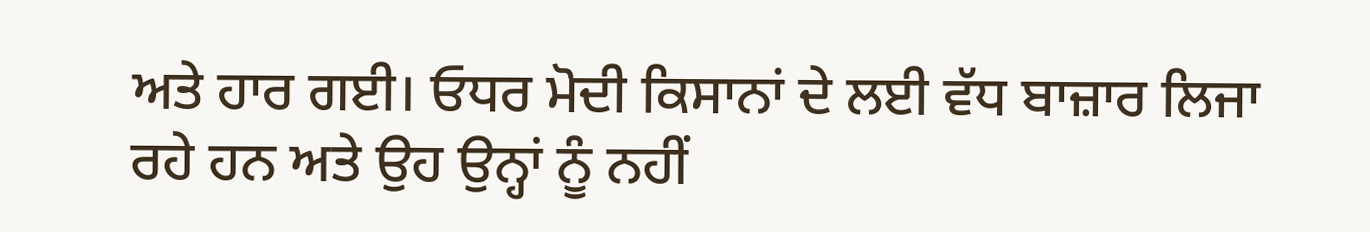ਅਤੇ ਹਾਰ ਗਈ। ਓਧਰ ਮੋਦੀ ਕਿਸਾਨਾਂ ਦੇ ਲਈ ਵੱਧ ਬਾਜ਼ਾਰ ਲਿਜਾ ਰਹੇ ਹਨ ਅਤੇ ਉਹ ਉਨ੍ਹਾਂ ਨੂੰ ਨਹੀਂ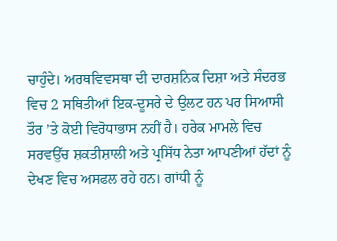ਚਾਹੁੰਦੇ। ਅਰਥਵਿਵਸਥਾ ਦੀ ਦਾਰਸ਼ਨਿਕ ਦਿਸ਼ਾ ਅਤੇ ਸੰਦਰਭ ਵਿਚ 2 ਸਥਿਤੀਆਂ ਇਕ-ਦੂਸਰੇ ਦੇ ਉਲਟ ਹਨ ਪਰ ਸਿਆਸੀ ਤੌਰ ’ਤੇ ਕੋਈ ਵਿਰੋਧਾਭਾਸ ਨਹੀਂ ਹੈ। ਹਰੇਕ ਮਾਮਲੇ ਵਿਚ ਸਰਵਉੱਚ ਸ਼ਕਤੀਸ਼ਾਲੀ ਅਤੇ ਪ੍ਰਸਿੱਧ ਨੇਤਾ ਆਪਣੀਆਂ ਹੱਦਾਂ ਨੂੰ ਦੇਖਣ ਵਿਚ ਅਸਫਲ ਰਹੇ ਹਨ। ਗਾਂਧੀ ਨੂੰ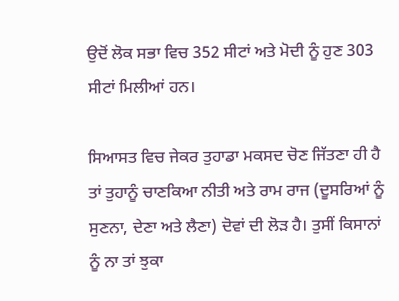ਉਦੋਂ ਲੋਕ ਸਭਾ ਵਿਚ 352 ਸੀਟਾਂ ਅਤੇ ਮੋਦੀ ਨੂੰ ਹੁਣ 303 ਸੀਟਾਂ ਮਿਲੀਆਂ ਹਨ।

ਸਿਆਸਤ ਵਿਚ ਜੇਕਰ ਤੁਹਾਡਾ ਮਕਸਦ ਚੋਣ ਜਿੱਤਣਾ ਹੀ ਹੈ ਤਾਂ ਤੁਹਾਨੂੰ ਚਾਣਕਿਆ ਨੀਤੀ ਅਤੇ ਰਾਮ ਰਾਜ (ਦੂਸਰਿਆਂ ਨੂੰ ਸੁਣਨਾ, ਦੇਣਾ ਅਤੇ ਲੈਣਾ) ਦੋਵਾਂ ਦੀ ਲੋੜ ਹੈ। ਤੁਸੀਂ ਕਿਸਾਨਾਂ ਨੂੰ ਨਾ ਤਾਂ ਝੁਕਾ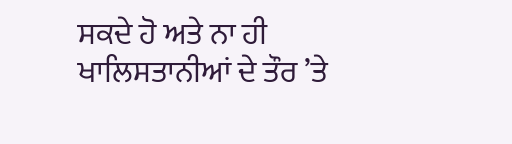ਸਕਦੇ ਹੋ ਅਤੇ ਨਾ ਹੀ ਖਾਲਿਸਤਾਨੀਆਂ ਦੇ ਤੌਰ ’ਤੇ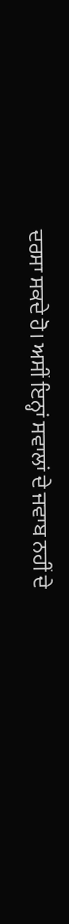ਦਰਸਾ ਸਕਦੇ ਹੋ। ਅਸੀਂ ਇਨ੍ਹਾਂ ਸਵਾਲਾਂ ਦੇ ਜਵਾਬ ਨਹੀਂ ਦੇ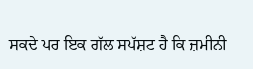ਸਕਦੇ ਪਰ ਇਕ ਗੱਲ ਸਪੱਸ਼ਟ ਹੈ ਕਿ ਜ਼ਮੀਨੀ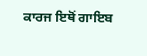ਕਾਰਜ ਇਥੋਂ ਗਾਇਬ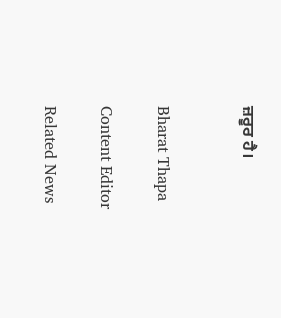ਜ਼ਰੂਰ ਹੈ।


Bharat Thapa

Content Editor

Related News